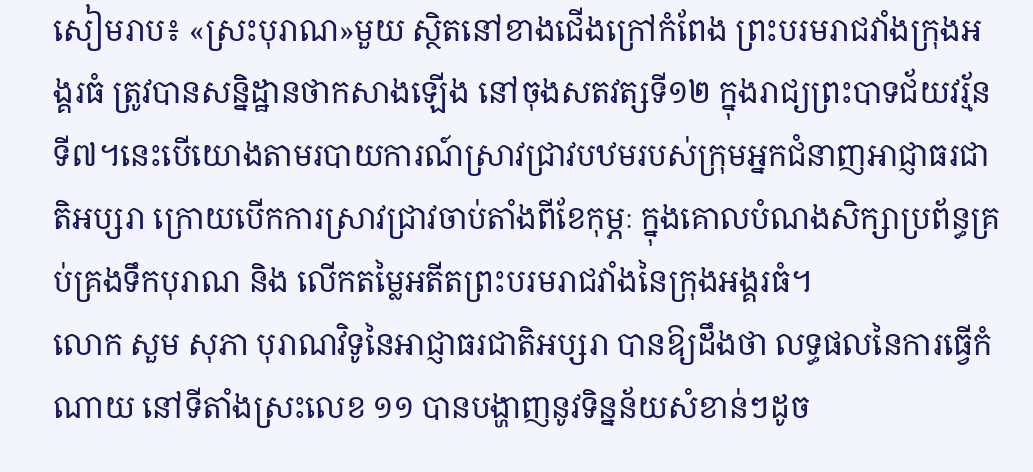សៀមរាប៖ «ស្រះបុរាណ»មួយ ស្ថិតនៅខាងជើងក្រៅកំពែង ព្រះបរមរាជវាំងក្រុងអង្គរធំ ត្រូវបានសន្និដ្ឋានថាកសាងឡើង នៅចុងសតវត្សទី១២ ក្នុងរាជ្យព្រះបាទជ័យវរ្ម័នទី៧។នេះបើយោងតាមរបាយការណ៍ស្រាវជ្រាវបឋមរបស់ក្រុមអ្នកជំនាញអាជ្ញាធរជាតិអប្សរា ក្រោយបើកការស្រាវជ្រាវចាប់តាំងពីខែកុម្ភៈ ក្នុងគោលបំណងសិក្សាប្រព័ន្ធគ្រប់គ្រងទឹកបុរាណ និង លើកតម្លៃអតីតព្រះបរមរាជវាំងនៃក្រុងអង្គរធំ។
លោក សួម សុភា បុរាណវិទូនៃអាជ្ញាធរជាតិអប្សរា បានឱ្យដឹងថា លទ្ធផលនៃការធ្វើកំណាយ នៅទីតាំងស្រះលេខ ១១ បានបង្ហាញនូវទិន្នន័យសំខាន់ៗដូច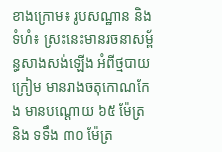ខាងក្រោម៖ រូបសណ្ឋាន និង ទំហំ៖ ស្រះនេះមានរចនាសម្ព័ន្ធសាងសង់ឡើង អំពីថ្មបាយក្រៀម មានរាងចតុកោណកែង មានបណ្តោយ ៦៥ ម៉ែត្រ និង ទទឹង ៣០ ម៉ែត្រ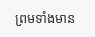ព្រមទាំងមាន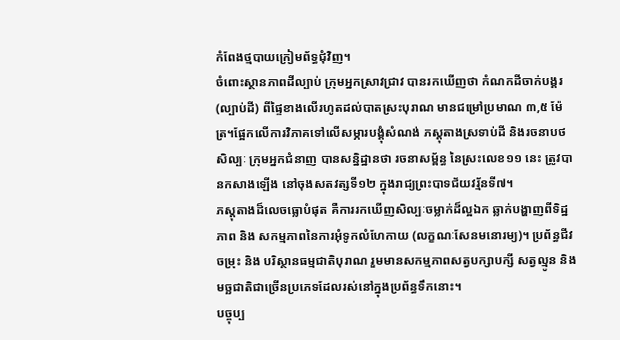កំពែងថ្មបាយក្រៀមព័ទ្ធជុំវិញ។
ចំពោះស្ថានភាពដីល្បាប់ ក្រុមអ្នកស្រាវជ្រាវ បានរកឃើញថា កំណកដីចាក់បង្គរ (ល្បាប់ដី) ពីផ្ទៃខាងលើរហូតដល់បាតស្រះបុរាណ មានជម្រៅប្រមាណ ៣,៥ ម៉ែត្រ។ផ្អែកលើការវិភាគទៅលើសម្ភារបង្គុំសំណង់ ភស្តុតាងស្រទាប់ដី និងរចនាបថសិល្បៈ ក្រុមអ្នកជំនាញ បានសន្និដ្ឋានថា រចនាសម្ព័ន្ធ នៃស្រះលេខ១១ នេះ ត្រូវបានកសាងឡើង នៅចុងសតវត្សទី១២ ក្នុងរាជ្យព្រះបាទជ័យវរ្ម័នទី៧។
ភស្តុតាងដ៏លេចធ្លោបំផុត គឺការរកឃើញសិល្បៈចម្លាក់ដ៏ល្អឯក ឆ្លាក់បង្ហាញពីទិដ្ឋភាព និង សកម្មភាពនៃការអុំទូកលំហែកាយ (លក្ខណៈសែនមនោរម្យ)។ ប្រព័ន្ធជីវចម្រុះ និង បរិស្ថានធម្មជាតិបុរាណ រួមមានសកម្មភាពសត្វបក្សាបក្សី សត្វល្មូន និង មច្ឆជាតិជាច្រើនប្រភេទដែលរស់នៅក្នុងប្រព័ន្ធទឹកនោះ។
បច្ចុប្ប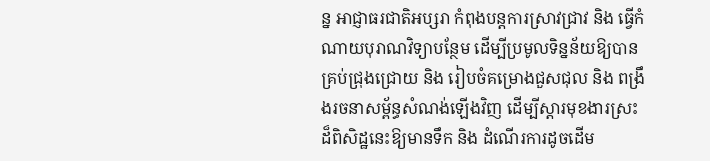ន្ន អាជ្ញាធរជាតិអប្សរា កំពុងបន្តការស្រាវជ្រាវ និង ធ្វើកំណាយបុរាណវិទ្យាបន្ថែម ដើម្បីប្រមូលទិន្នន័យឱ្យបានគ្រប់ជ្រុងជ្រោយ និង រៀបចំគម្រោងជួសជុល និង ពង្រឹងរចនាសម្ព័ន្ធសំណង់ឡើងវិញ ដើម្បីស្តារមុខងារស្រះដ៏ពិសិដ្ឋនេះឱ្យមានទឹក និង ដំណើរការដូចដើម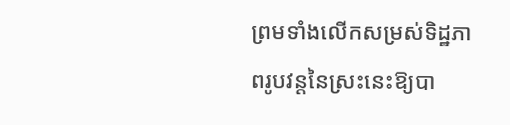ព្រមទាំងលើកសម្រស់ទិដ្ឋភាពរូបវន្តនៃស្រះនេះឱ្យបា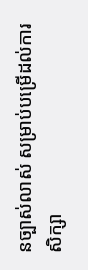នច្បាស់លាស់ សម្រាប់បម្រើដល់ការសិក្សា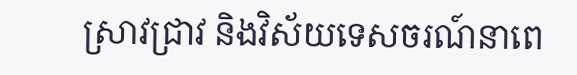ស្រាវជ្រាវ និងវិស័យទេសចរណ៍នាពេ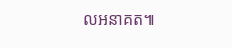លអនាគត៕